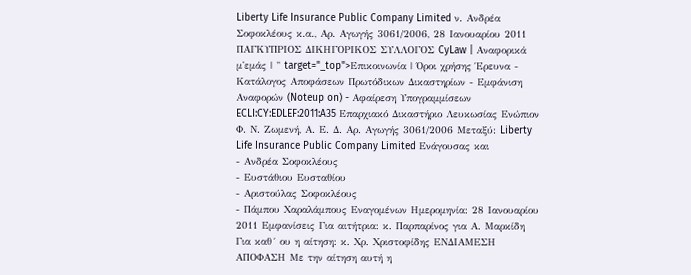Liberty Life Insurance Public Company Limited ν. Ανδρέα Σοφοκλέους κ.α., Αρ. Αγωγής 3061/2006, 28 Ιανουαρίου 2011 ΠΑΓΚΥΠΡΙΟΣ ΔΙΚΗΓΟΡΙΚΟΣ ΣΥΛΛΟΓΟΣ CyLaw | Αναφορικά μ'εμάς | " target="_top">Επικοινωνία | Όροι χρήσης Έρευνα - Κατάλογος Αποφάσεων Πρωτόδικων Δικαστηρίων - Εμφάνιση Αναφορών (Noteup on) - Αφαίρεση Υπογραμμίσεων ECLI:CY:EDLEF:2011:A35 Επαρχιακό Δικαστήριο Λευκωσίας Ενώπιον Φ. Ν. Ζωμενή, Α. Ε. Δ. Αρ. Αγωγής 3061/2006 Μεταξύ: Liberty Life Insurance Public Company Limited Ενάγουσας και
- Ανδρέα Σοφοκλέους
- Ευστάθιου Ευσταθίου
- Αριστούλας Σοφοκλέους
- Πάμπου Χαραλάμπους Εναγομένων Ημερομηνία: 28 Ιανουαρίου 2011 Εμφανίσεις Για αιτήτρια: κ. Παρπαρίνος για Α. Μαρκίδη Για καθ´ ου η αίτηση: κ. Χρ. Χριστοφίδης ΕΝΔΙΑΜΕΣΗ ΑΠΟΦΑΣΗ Με την αίτηση αυτή η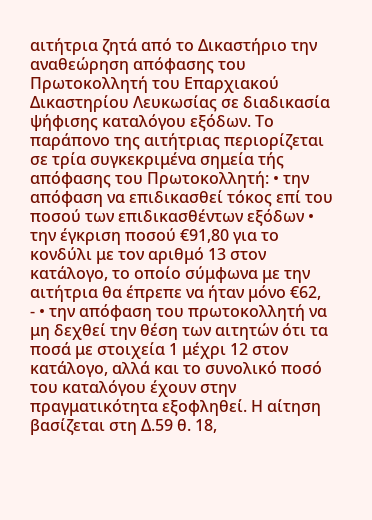αιτήτρια ζητά από το Δικαστήριο την αναθεώρηση απόφασης του Πρωτοκολλητή του Επαρχιακού Δικαστηρίου Λευκωσίας σε διαδικασία ψήφισης καταλόγου εξόδων. Το παράπονο της αιτήτριας περιορίζεται σε τρία συγκεκριμένα σημεία τής απόφασης του Πρωτοκολλητή: • την απόφαση να επιδικασθεί τόκος επί του ποσού των επιδικασθέντων εξόδων • την έγκριση ποσού €91,80 για το κονδύλι με τον αριθμό 13 στον κατάλογο, το οποίο σύμφωνα με την αιτήτρια θα έπρεπε να ήταν μόνο €62,
- • την απόφαση του πρωτοκολλητή να μη δεχθεί την θέση των αιτητών ότι τα ποσά με στοιχεία 1 μέχρι 12 στον κατάλογο, αλλά και το συνολικό ποσό του καταλόγου έχουν στην πραγματικότητα εξοφληθεί. Η αίτηση βασίζεται στη Δ.59 θ. 18,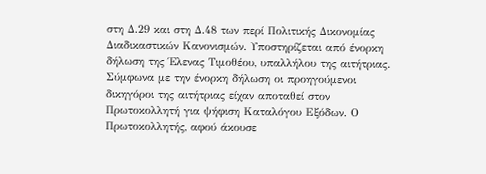στη Δ.29 και στη Δ.48 των περί Πολιτικής Δικονομίας Διαδικαστικών Κανονισμών. Υποστηρίζεται από ένορκη δήλωση της Έλενας Τιμοθέου, υπαλλήλου της αιτήτριας. Σύμφωνα με την ένορκη δήλωση οι προηγούμενοι δικηγόροι της αιτήτριας είχαν αποταθεί στον Πρωτοκολλητή για ψήφιση Καταλόγου Εξόδων. Ο Πρωτοκολλητής, αφού άκουσε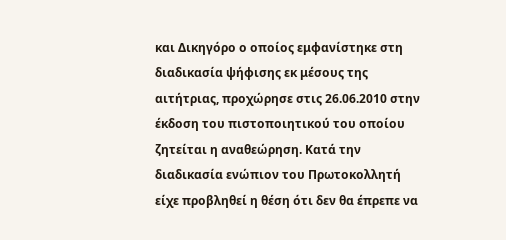και Δικηγόρο ο οποίος εμφανίστηκε στη διαδικασία ψήφισης εκ μέσους της αιτήτριας, προχώρησε στις 26.06.2010 στην έκδοση του πιστοποιητικού του οποίου ζητείται η αναθεώρηση. Κατά την διαδικασία ενώπιον του Πρωτοκολλητή είχε προβληθεί η θέση ότι δεν θα έπρεπε να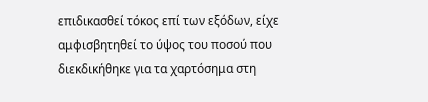επιδικασθεί τόκος επί των εξόδων, είχε αμφισβητηθεί το ύψος του ποσού που διεκδικήθηκε για τα χαρτόσημα στη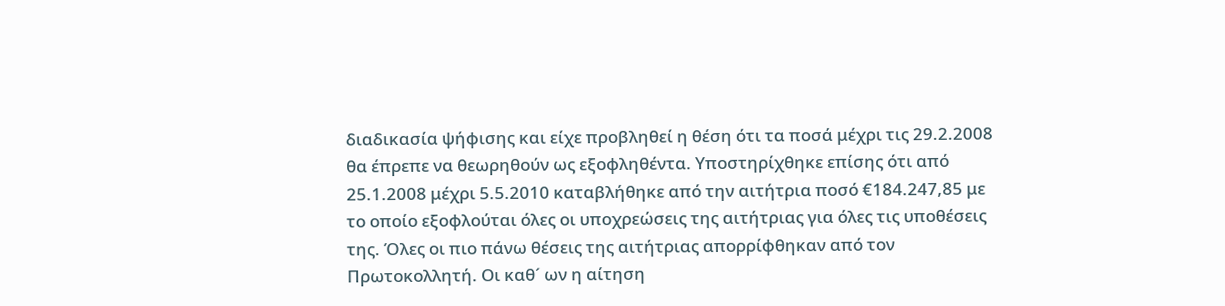διαδικασία ψήφισης και είχε προβληθεί η θέση ότι τα ποσά μέχρι τις 29.2.2008 θα έπρεπε να θεωρηθούν ως εξοφληθέντα. Υποστηρίχθηκε επίσης ότι από 25.1.2008 μέχρι 5.5.2010 καταβλήθηκε από την αιτήτρια ποσό €184.247,85 με το οποίο εξοφλούται όλες οι υποχρεώσεις της αιτήτριας για όλες τις υποθέσεις της. Όλες οι πιο πάνω θέσεις της αιτήτριας απορρίφθηκαν από τον Πρωτοκολλητή. Οι καθ´ ων η αίτηση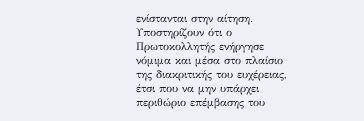ενίστανται στην αίτηση. Υποστηρίζουν ότι ο Πρωτοκολλητής ενήργησε νόμιμα και μέσα στο πλαίσιο της διακριτικής του ευχέρειας, έτσι που να μην υπάρχει περιθώριο επέμβασης του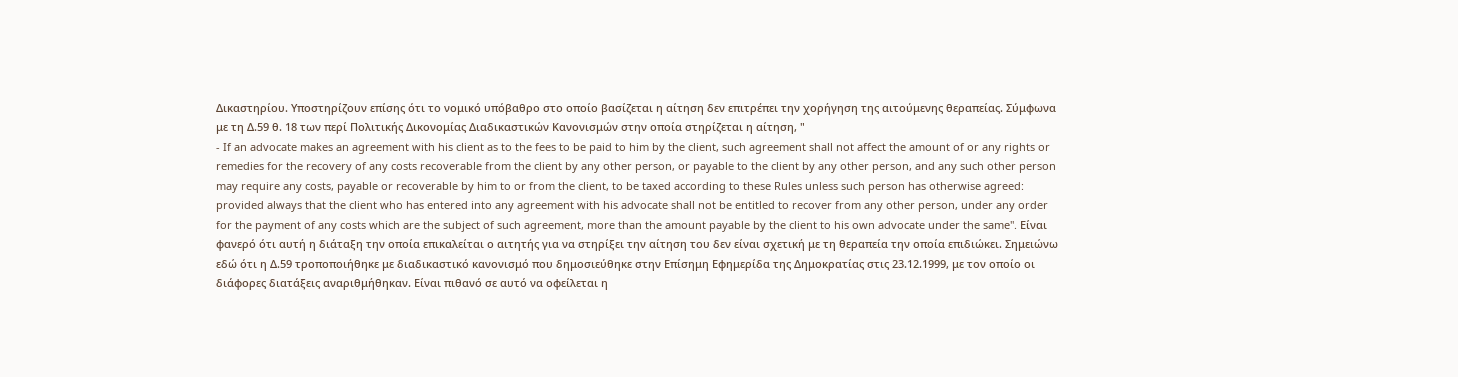Δικαστηρίου. Υποστηρίζουν επίσης ότι το νομικό υπόβαθρο στο οποίο βασίζεται η αίτηση δεν επιτρέπει την χορήγηση της αιτούμενης θεραπείας. Σύμφωνα με τη Δ.59 θ. 18 των περί Πολιτικής Δικονομίας Διαδικαστικών Κανονισμών στην οποία στηρίζεται η αίτηση, "
- If an advocate makes an agreement with his client as to the fees to be paid to him by the client, such agreement shall not affect the amount of or any rights or remedies for the recovery of any costs recoverable from the client by any other person, or payable to the client by any other person, and any such other person may require any costs, payable or recoverable by him to or from the client, to be taxed according to these Rules unless such person has otherwise agreed: provided always that the client who has entered into any agreement with his advocate shall not be entitled to recover from any other person, under any order for the payment of any costs which are the subject of such agreement, more than the amount payable by the client to his own advocate under the same". Είναι φανερό ότι αυτή η διάταξη την οποία επικαλείται ο αιτητής για να στηρίξει την αίτηση του δεν είναι σχετική με τη θεραπεία την οποία επιδιώκει. Σημειώνω εδώ ότι η Δ.59 τροποποιήθηκε με διαδικαστικό κανονισμό που δημοσιεύθηκε στην Επίσημη Εφημερίδα της Δημοκρατίας στις 23.12.1999, με τον οποίο οι διάφορες διατάξεις αναριθμήθηκαν. Είναι πιθανό σε αυτό να οφείλεται η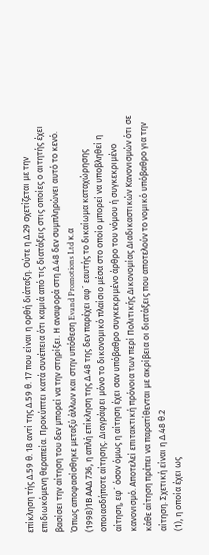επίκληση τής Δ.59 θ. 18 αντί της Δ.59 θ. 17 που είναι η ορθή διάταξη. Ούτε η Δ.29 σχετίζεται με την επιδιωκόμενη θεραπεία. Προκύπτει κατά συνέπεια ότι καμιά από τις διατάξεις στις οποίες ο αιτητής έχει βασίσει την αίτηση του δεν μπορεί να την στηρίξει. Η αναφορά στη Δ.48 δεν συμπληρώνει αυτό το κενό. Όπως αποφασίσθηκε μεταξύ άλλων και στην υπόθεση Evand Promotions Ltd κ.α
(1998)1Β ΑΑΔ 736, η απλή επίκληση της Δ.48 της δεν παρέχει αφ´ εαυτής το δικαίωμα καταχώρησης οποιασδήποτε αίτησης. Διαγράφει μόνο το δικονομικό πλαίσιο μέσα στο οποίο μπορεί να υποβληθεί η αίτηση, εφ´ όσον όμως η αίτηση έχει σαν υπόβαθρο συγκεκριμένο άρθρο του νόμου ή συγκεκριμένο κανονισμό. Αποτελεί επιτακτική πρόνοια των περί Πολιτικής Δικονομίας Διαδικαστικών Κανονισμών ότι σε κάθε αίτηση πρέπει να παρατίθενται με ακρίβεια οι διατάξεις που αποτελούν το νομικό υπόβαθρο για την αίτηση. Σχετική είναι η Δ.48 θ.2
(1), η οποία έχει ως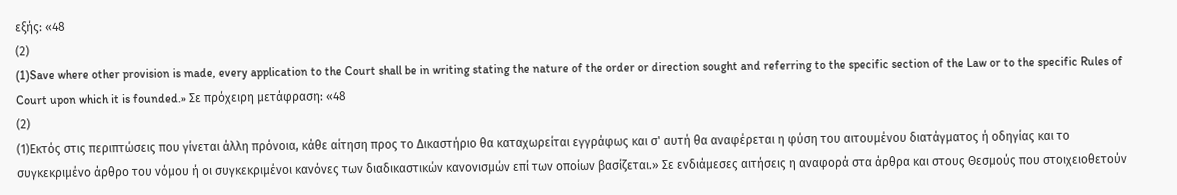εξής: «48
(2)
(1)Save where other provision is made, every application to the Court shall be in writing stating the nature of the order or direction sought and referring to the specific section of the Law or to the specific Rules of Court upon which it is founded.» Σε πρόχειρη μετάφραση: «48
(2)
(1)Εκτός στις περιπτώσεις που γίνεται άλλη πρόνοια, κάθε αίτηση προς το Δικαστήριο θα καταχωρείται εγγράφως και σ' αυτή θα αναφέρεται η φύση του αιτουμένου διατάγματος ή οδηγίας και το συγκεκριμένο άρθρο του νόμου ή οι συγκεκριμένοι κανόνες των διαδικαστικών κανονισμών επί των οποίων βασίζεται.» Σε ενδιάμεσες αιτήσεις η αναφορά στα άρθρα και στους Θεσμούς που στοιχειοθετούν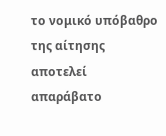το νομικό υπόβαθρο της αίτησης αποτελεί απαράβατο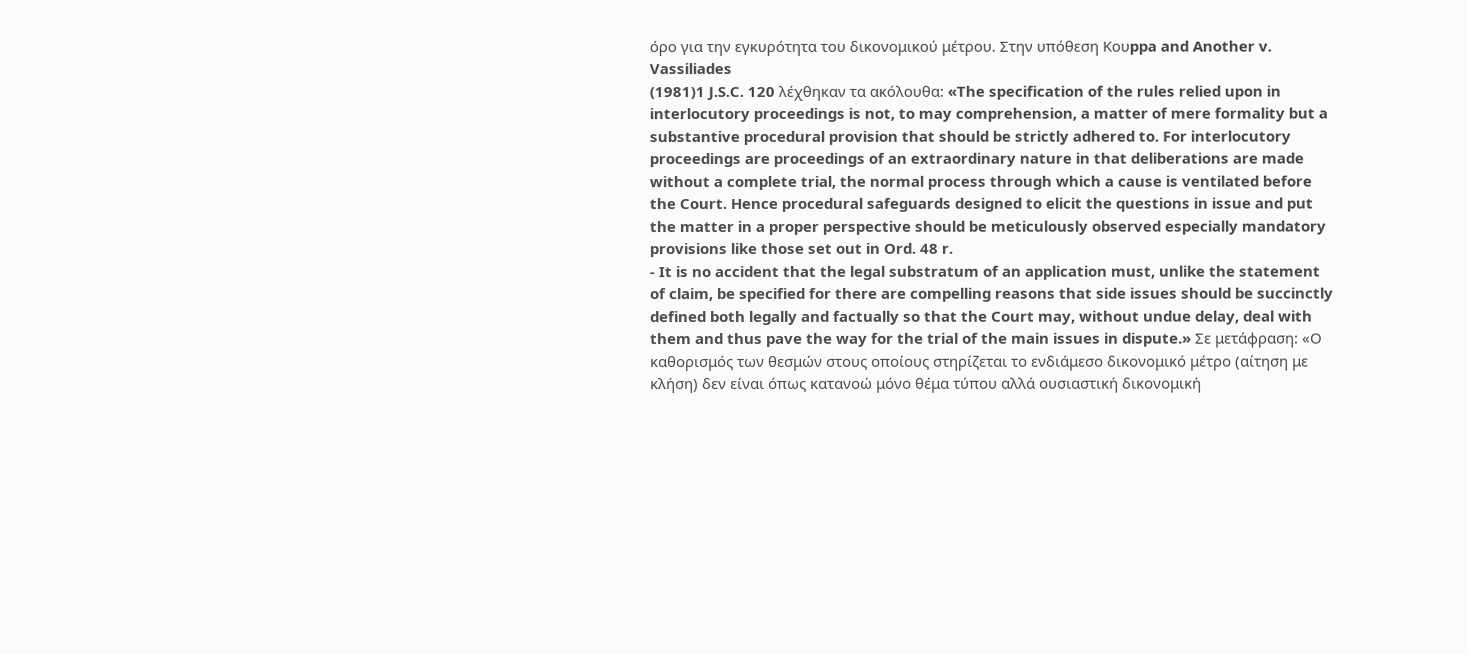όρο για την εγκυρότητα του δικονομικού μέτρου. Στην υπόθεση Koυppa and Another v. Vassiliades
(1981)1 J.S.C. 120 λέχθηκαν τα ακόλουθα: «The specification of the rules relied upon in interlocutory proceedings is not, to may comprehension, a matter of mere formality but a substantive procedural provision that should be strictly adhered to. For interlocutory proceedings are proceedings of an extraordinary nature in that deliberations are made without a complete trial, the normal process through which a cause is ventilated before the Court. Hence procedural safeguards designed to elicit the questions in issue and put the matter in a proper perspective should be meticulously observed especially mandatory provisions like those set out in Ord. 48 r.
- It is no accident that the legal substratum of an application must, unlike the statement of claim, be specified for there are compelling reasons that side issues should be succinctly defined both legally and factually so that the Court may, without undue delay, deal with them and thus pave the way for the trial of the main issues in dispute.» Σε μετάφραση: «Ο καθορισμός των θεσμών στους οποίους στηρίζεται το ενδιάμεσο δικονομικό μέτρο (αίτηση με κλήση) δεν είναι όπως κατανοώ μόνο θέμα τύπου αλλά ουσιαστική δικονομική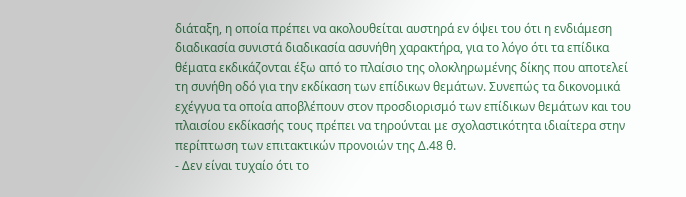διάταξη, η οποία πρέπει να ακολουθείται αυστηρά εν όψει του ότι η ενδιάμεση διαδικασία συνιστά διαδικασία ασυνήθη χαρακτήρα, για το λόγο ότι τα επίδικα θέματα εκδικάζονται έξω από το πλαίσιο της ολοκληρωμένης δίκης που αποτελεί τη συνήθη οδό για την εκδίκαση των επίδικων θεμάτων. Συνεπώς τα δικονομικά εχέγγυα τα οποία αποβλέπουν στον προσδιορισμό των επίδικων θεμάτων και του πλαισίου εκδίκασής τους πρέπει να τηρούνται με σχολαστικότητα ιδιαίτερα στην περίπτωση των επιτακτικών προνοιών της Δ.48 θ.
- Δεν είναι τυχαίο ότι το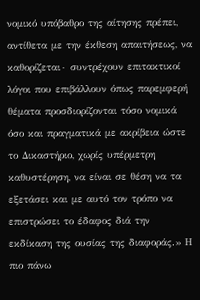νομικό υπόβαθρο της αίτησης πρέπει, αντίθετα με την έκθεση απαιτήσεως, να καθορίζεται∙ συντρέχουν επιτακτικοί λόγοι που επιβάλλουν όπως παρεμφερή θέματα προσδιορίζονται τόσο νομικά όσο και πραγματικά με ακρίβεια ώστε το Δικαστήριο, χωρίς υπέρμετρη καθυστέρηση, να είναι σε θέση να τα εξετάσει και με αυτό τον τρόπο να επιστρώσει το έδαφος διά την εκδίκαση της ουσίας της διαφοράς.» Η πιο πάνω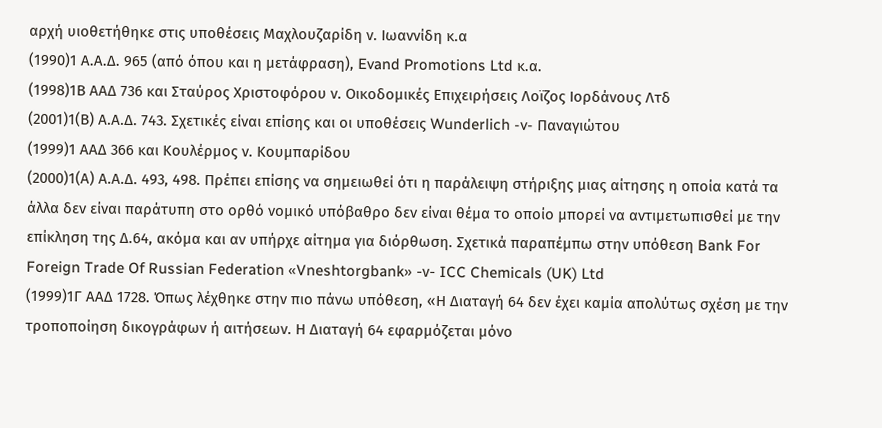αρχή υιοθετήθηκε στις υποθέσεις Μαχλουζαρίδη ν. Ιωαννίδη κ.α
(1990)1 Α.Α.Δ. 965 (από όπου και η μετάφραση), Evand Promotions Ltd κ.α.
(1998)1Β ΑΑΔ 736 και Σταύρος Χριστοφόρου ν. Οικοδομικές Επιχειρήσεις Λοϊζος Ιορδάνους Λτδ
(2001)1(Β) Α.Α.Δ. 743. Σχετικές είναι επίσης και οι υποθέσεις Wunderlich -v- Παναγιώτου
(1999)1 ΑΑΔ 366 και Κουλέρμος ν. Κουμπαρίδου
(2000)1(Α) Α.Α.Δ. 493, 498. Πρέπει επίσης να σημειωθεί ότι η παράλειψη στήριξης μιας αίτησης η οποία κατά τα άλλα δεν είναι παράτυπη στο ορθό νομικό υπόβαθρο δεν είναι θέμα το οποίο μπορεί να αντιμετωπισθεί με την επίκληση της Δ.64, ακόμα και αν υπήρχε αίτημα για διόρθωση. Σχετικά παραπέμπω στην υπόθεση Bank For Foreign Trade Of Russian Federation «Vneshtorgbank» -ν- ICC Chemicals (UK) Ltd
(1999)1Γ ΑΑΔ 1728. Όπως λέχθηκε στην πιο πάνω υπόθεση, «Η Διαταγή 64 δεν έχει καμία απολύτως σχέση με την τροποποίηση δικογράφων ή αιτήσεων. Η Διαταγή 64 εφαρμόζεται μόνο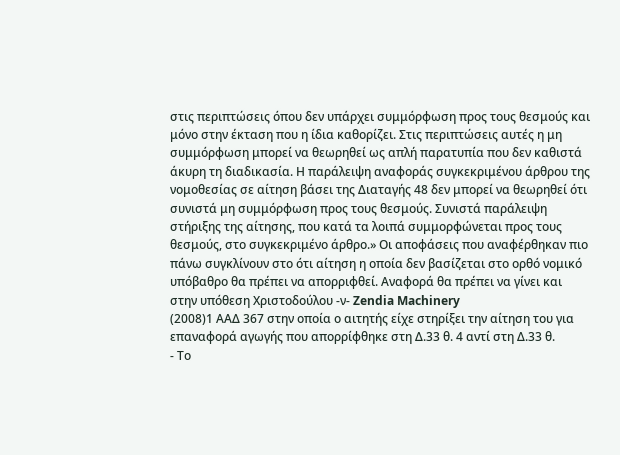στις περιπτώσεις όπου δεν υπάρχει συμμόρφωση προς τους θεσμούς και μόνο στην έκταση που η ίδια καθορίζει. Στις περιπτώσεις αυτές η μη συμμόρφωση μπορεί να θεωρηθεί ως απλή παρατυπία που δεν καθιστά άκυρη τη διαδικασία. Η παράλειψη αναφοράς συγκεκριμένου άρθρου της νομοθεσίας σε αίτηση βάσει της Διαταγής 48 δεν μπορεί να θεωρηθεί ότι συνιστά μη συμμόρφωση προς τους θεσμούς. Συνιστά παράλειψη στήριξης της αίτησης, που κατά τα λοιπά συμμορφώνεται προς τους θεσμούς, στο συγκεκριμένο άρθρο.» Οι αποφάσεις που αναφέρθηκαν πιο πάνω συγκλίνουν στο ότι αίτηση η οποία δεν βασίζεται στο ορθό νομικό υπόβαθρο θα πρέπει να απορριφθεί. Αναφορά θα πρέπει να γίνει και στην υπόθεση Χριστοδούλου -ν- Zendia Machinery
(2008)1 ΑΑΔ 367 στην οποία ο αιτητής είχε στηρίξει την αίτηση του για επαναφορά αγωγής που απορρίφθηκε στη Δ.33 θ. 4 αντί στη Δ.33 θ.
- Το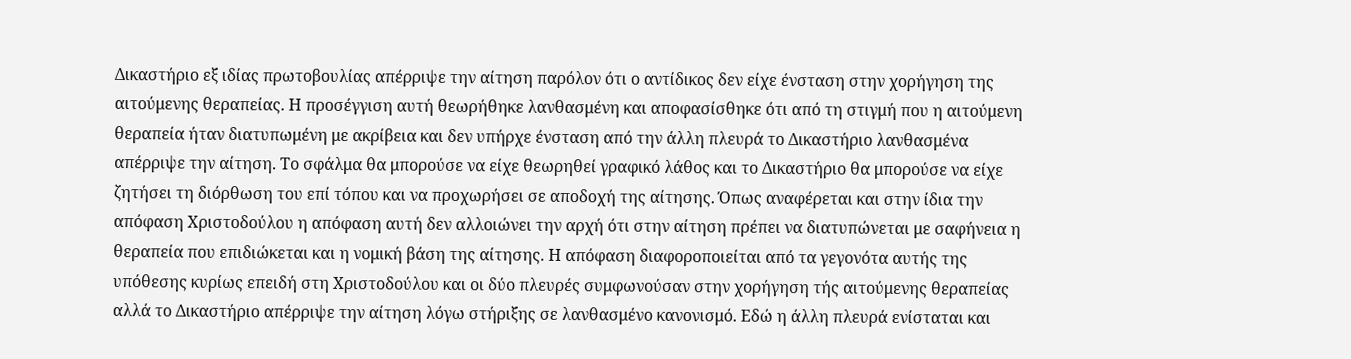Δικαστήριο εξ ιδίας πρωτοβουλίας απέρριψε την αίτηση παρόλον ότι ο αντίδικος δεν είχε ένσταση στην χορήγηση της αιτούμενης θεραπείας. Η προσέγγιση αυτή θεωρήθηκε λανθασμένη και αποφασίσθηκε ότι από τη στιγμή που η αιτούμενη θεραπεία ήταν διατυπωμένη με ακρίβεια και δεν υπήρχε ένσταση από την άλλη πλευρά το Δικαστήριο λανθασμένα απέρριψε την αίτηση. Το σφάλμα θα μπορούσε να είχε θεωρηθεί γραφικό λάθος και το Δικαστήριο θα μπορούσε να είχε ζητήσει τη διόρθωση του επί τόπου και να προχωρήσει σε αποδοχή της αίτησης. Όπως αναφέρεται και στην ίδια την απόφαση Χριστοδούλου η απόφαση αυτή δεν αλλοιώνει την αρχή ότι στην αίτηση πρέπει να διατυπώνεται με σαφήνεια η θεραπεία που επιδιώκεται και η νομική βάση της αίτησης. Η απόφαση διαφοροποιείται από τα γεγονότα αυτής της υπόθεσης κυρίως επειδή στη Χριστοδούλου και οι δύο πλευρές συμφωνούσαν στην χορήγηση τής αιτούμενης θεραπείας αλλά το Δικαστήριο απέρριψε την αίτηση λόγω στήριξης σε λανθασμένο κανονισμό. Εδώ η άλλη πλευρά ενίσταται και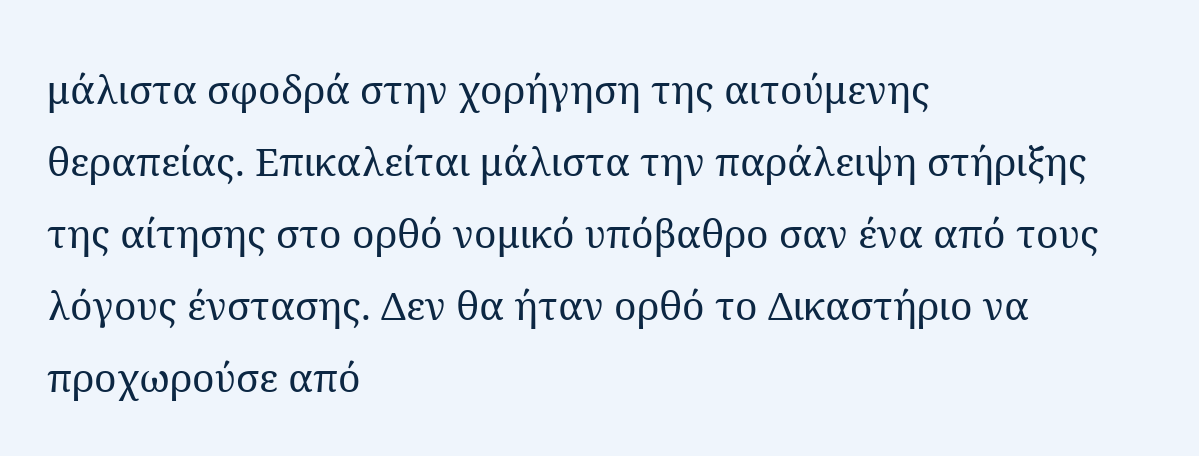μάλιστα σφοδρά στην χορήγηση της αιτούμενης θεραπείας. Επικαλείται μάλιστα την παράλειψη στήριξης της αίτησης στο ορθό νομικό υπόβαθρο σαν ένα από τους λόγους ένστασης. Δεν θα ήταν ορθό το Δικαστήριο να προχωρούσε από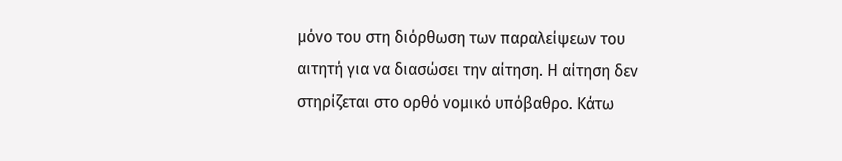μόνο του στη διόρθωση των παραλείψεων του αιτητή για να διασώσει την αίτηση. Η αίτηση δεν στηρίζεται στο ορθό νομικό υπόβαθρο. Κάτω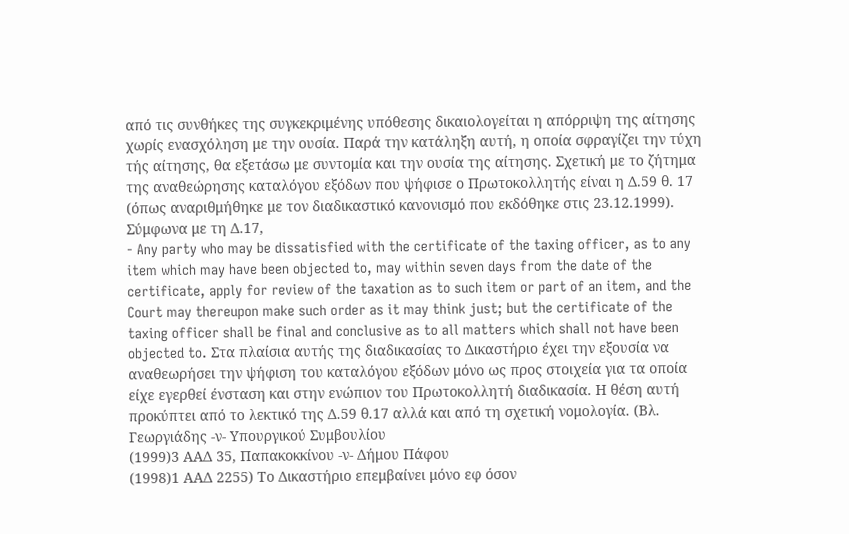από τις συνθήκες της συγκεκριμένης υπόθεσης δικαιολογείται η απόρριψη της αίτησης χωρίς ενασχόληση με την ουσία. Παρά την κατάληξη αυτή, η οποία σφραγίζει την τύχη τής αίτησης, θα εξετάσω με συντομία και την ουσία της αίτησης. Σχετική με το ζήτημα της αναθεώρησης καταλόγου εξόδων που ψήφισε ο Πρωτοκολλητής είναι η Δ.59 θ. 17 (όπως αναριθμήθηκε με τον διαδικαστικό κανονισμό που εκδόθηκε στις 23.12.1999). Σύμφωνα με τη Δ.17,
- Any party who may be dissatisfied with the certificate of the taxing officer, as to any item which may have been objected to, may within seven days from the date of the certificate, apply for review of the taxation as to such item or part of an item, and the Court may thereupon make such order as it may think just; but the certificate of the taxing officer shall be final and conclusive as to all matters which shall not have been objected to. Στα πλαίσια αυτής της διαδικασίας το Δικαστήριο έχει την εξουσία να αναθεωρήσει την ψήφιση του καταλόγου εξόδων μόνο ως προς στοιχεία για τα οποία είχε εγερθεί ένσταση και στην ενώπιον του Πρωτοκολλητή διαδικασία. Η θέση αυτή προκύπτει από το λεκτικό της Δ.59 θ.17 αλλά και από τη σχετική νομολογία. (Βλ. Γεωργιάδης -ν- Υπουργικού Συμβουλίου
(1999)3 ΑΑΔ 35, Παπακοκκίνου -ν- Δήμου Πάφου
(1998)1 ΑΑΔ 2255) Το Δικαστήριο επεμβαίνει μόνο εφ όσον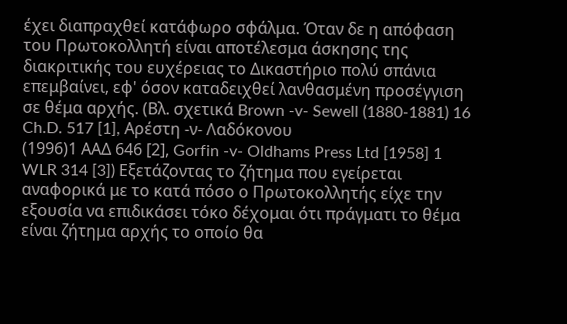έχει διαπραχθεί κατάφωρο σφάλμα. Όταν δε η απόφαση του Πρωτοκολλητή είναι αποτέλεσμα άσκησης της διακριτικής του ευχέρειας το Δικαστήριο πολύ σπάνια επεμβαίνει, εφ' όσον καταδειχθεί λανθασμένη προσέγγιση σε θέμα αρχής. (Βλ. σχετικά Brown -v- Sewell (1880-1881) 16 Ch.D. 517 [1], Αρέστη -ν- Λαδόκονου
(1996)1 ΑΑΔ 646 [2], Gorfin -v- Oldhams Press Ltd [1958] 1 WLR 314 [3]) Εξετάζοντας το ζήτημα που εγείρεται αναφορικά με το κατά πόσο ο Πρωτοκολλητής είχε την εξουσία να επιδικάσει τόκο δέχομαι ότι πράγματι το θέμα είναι ζήτημα αρχής το οποίο θα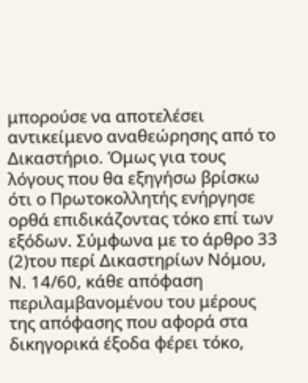μπορούσε να αποτελέσει αντικείμενο αναθεώρησης από το Δικαστήριο. Όμως για τους λόγους που θα εξηγήσω βρίσκω ότι ο Πρωτοκολλητής ενήργησε ορθά επιδικάζοντας τόκο επί των εξόδων. Σύμφωνα με το άρθρο 33
(2)του περί Δικαστηρίων Νόμου, Ν. 14/60, κάθε απόφαση περιλαμβανομένου του μέρους της απόφασης που αφορά στα δικηγορικά έξοδα φέρει τόκο,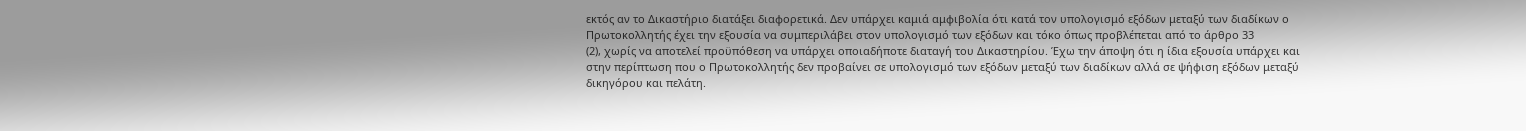εκτός αν το Δικαστήριο διατάξει διαφορετικά. Δεν υπάρχει καμιά αμφιβολία ότι κατά τον υπολογισμό εξόδων μεταξύ των διαδίκων ο Πρωτοκολλητής έχει την εξουσία να συμπεριλάβει στον υπολογισμό των εξόδων και τόκο όπως προβλέπεται από το άρθρο 33
(2), χωρίς να αποτελεί προϋπόθεση να υπάρχει οποιαδήποτε διαταγή του Δικαστηρίου. Έχω την άποψη ότι η ίδια εξουσία υπάρχει και στην περίπτωση που ο Πρωτοκολλητής δεν προβαίνει σε υπολογισμό των εξόδων μεταξύ των διαδίκων αλλά σε ψήφιση εξόδων μεταξύ δικηγόρου και πελάτη.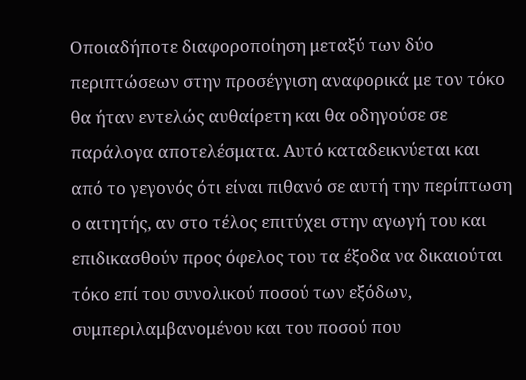Οποιαδήποτε διαφοροποίηση μεταξύ των δύο περιπτώσεων στην προσέγγιση αναφορικά με τον τόκο θα ήταν εντελώς αυθαίρετη και θα οδηγούσε σε παράλογα αποτελέσματα. Αυτό καταδεικνύεται και από το γεγονός ότι είναι πιθανό σε αυτή την περίπτωση ο αιτητής, αν στο τέλος επιτύχει στην αγωγή του και επιδικασθούν προς όφελος του τα έξοδα να δικαιούται τόκο επί του συνολικού ποσού των εξόδων, συμπεριλαμβανομένου και του ποσού που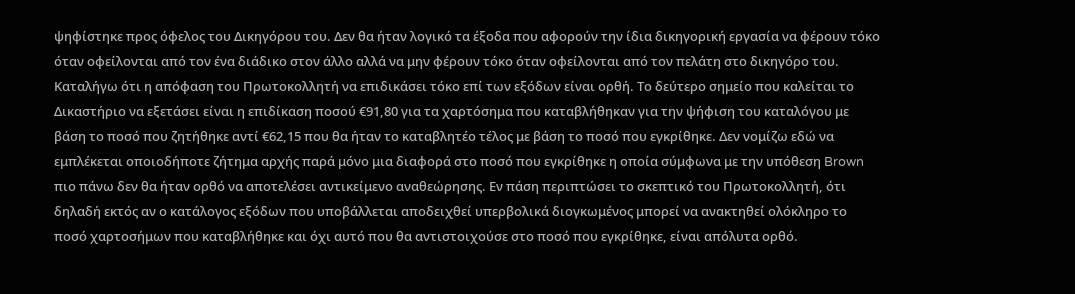ψηφίστηκε προς όφελος του Δικηγόρου του. Δεν θα ήταν λογικό τα έξοδα που αφορούν την ίδια δικηγορική εργασία να φέρουν τόκο όταν οφείλονται από τον ένα διάδικο στον άλλο αλλά να μην φέρουν τόκο όταν οφείλονται από τον πελάτη στο δικηγόρο του. Καταλήγω ότι η απόφαση του Πρωτοκολλητή να επιδικάσει τόκο επί των εξόδων είναι ορθή. Το δεύτερο σημείο που καλείται το Δικαστήριο να εξετάσει είναι η επιδίκαση ποσού €91,80 για τα χαρτόσημα που καταβλήθηκαν για την ψήφιση του καταλόγου με βάση το ποσό που ζητήθηκε αντί €62,15 που θα ήταν το καταβλητέο τέλος με βάση το ποσό που εγκρίθηκε. Δεν νομίζω εδώ να εμπλέκεται οποιοδήποτε ζήτημα αρχής παρά μόνο μια διαφορά στο ποσό που εγκρίθηκε η οποία σύμφωνα με την υπόθεση Brown πιο πάνω δεν θα ήταν ορθό να αποτελέσει αντικείμενο αναθεώρησης. Εν πάση περιπτώσει το σκεπτικό του Πρωτοκολλητή, ότι δηλαδή εκτός αν ο κατάλογος εξόδων που υποβάλλεται αποδειχθεί υπερβολικά διογκωμένος μπορεί να ανακτηθεί ολόκληρο το ποσό χαρτοσήμων που καταβλήθηκε και όχι αυτό που θα αντιστοιχούσε στο ποσό που εγκρίθηκε, είναι απόλυτα ορθό.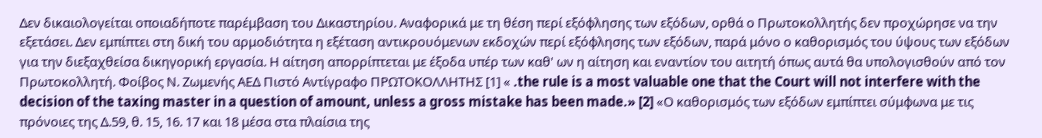Δεν δικαιολογείται οποιαδήποτε παρέμβαση του Δικαστηρίου. Αναφορικά με τη θέση περί εξόφλησης των εξόδων, ορθά ο Πρωτοκολλητής δεν προχώρησε να την εξετάσει. Δεν εμπίπτει στη δική του αρμοδιότητα η εξέταση αντικρουόμενων εκδοχών περί εξόφλησης των εξόδων, παρά μόνο ο καθορισμός του ύψους των εξόδων για την διεξαχθείσα δικηγορική εργασία. Η αίτηση απορρίπτεται με έξοδα υπέρ των καθ' ων η αίτηση και εναντίον του αιτητή όπως αυτά θα υπολογισθούν από τον Πρωτοκολλητή. Φοίβος Ν. Ζωμενής ΑΕΔ Πιστό Αντίγραφο ΠΡΩΤΟΚΟΛΛΗΤΗΣ [1] « .the rule is a most valuable one that the Court will not interfere with the decision of the taxing master in a question of amount, unless a gross mistake has been made.» [2] «Ο καθορισμός των εξόδων εμπίπτει σύμφωνα με τις πρόνοιες της Δ.59, θ. 15, 16. 17 και 18 μέσα στα πλαίσια της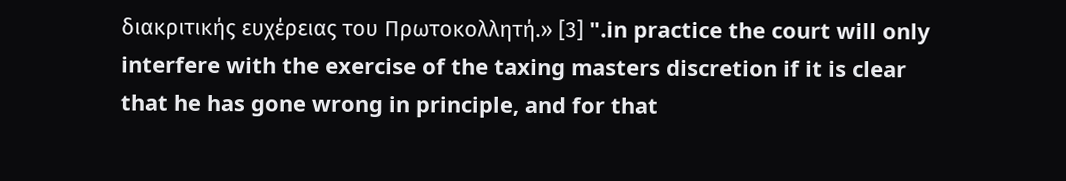διακριτικής ευχέρειας του Πρωτοκολλητή.» [3] ".in practice the court will only interfere with the exercise of the taxing masters discretion if it is clear that he has gone wrong in principle, and for that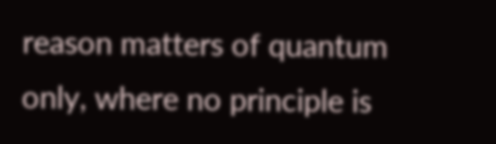reason matters of quantum only, where no principle is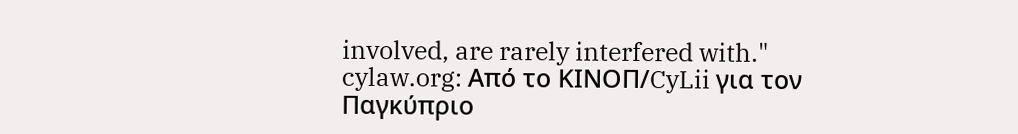involved, are rarely interfered with." cylaw.org: Από το ΚΙΝOΠ/CyLii για τον Παγκύπριο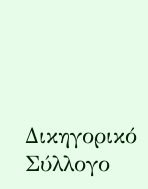Δικηγορικό Σύλλογο